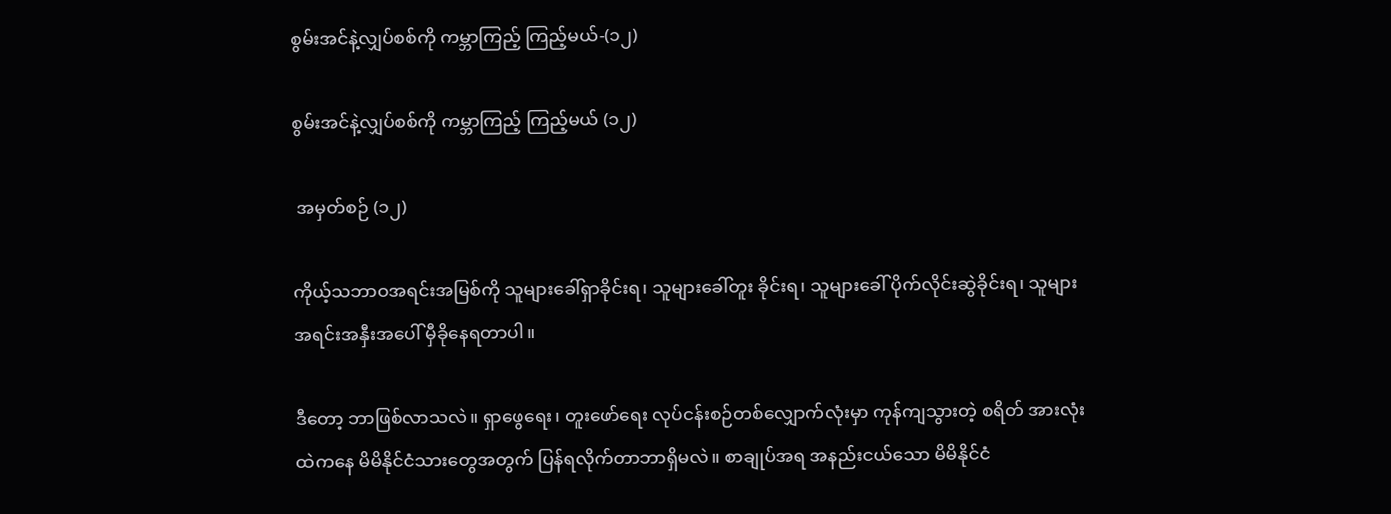စွမ်းအင်နဲ့လျှပ်စစ်ကို ကမ္ဘာကြည့် ကြည့်မယ်-(၁၂)

စွမ်းအင်နဲ့လျှပ်စစ်ကို ကမ္ဘာကြည့် ကြည့်မယ် (၁၂)

 အမှတ်စဉ် (၁၂)

ကိုယ့်သဘာဝအရင်းအမြစ်ကို သူများခေါ်ရှာခိုင်းရ၊ သူများခေါ်တူး ခိုင်းရ၊ သူများခေါ် ပိုက်လိုင်းဆွဲခိုင်းရ၊ သူများ အရင်းအနှီးအပေါ် မှီခိုနေရတာပါ။

ဒီတော့ ဘာဖြစ်လာသလဲ။ ရှာဖွေရေး၊ တူးဖော်ရေး လုပ်ငန်းစဉ်တစ်လျှောက်လုံးမှာ ကုန်ကျသွားတဲ့ စရိတ် အားလုံးထဲကနေ မိမိနိုင်ငံသားတွေအတွက် ပြန်ရလိုက်တာဘာရှိမလဲ။ စာချုပ်အရ အနည်းငယ်သော မိမိနိုင်ငံ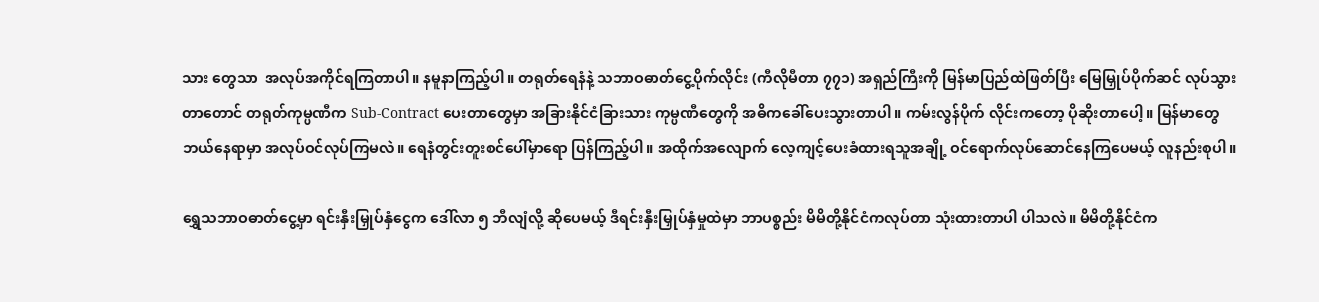သား တွေသာ  အလုပ်အကိုင်ရကြတာပါ။ နမူနာကြည့်ပါ။ တရုတ်ရေနံနဲ့ သဘာဝဓာတ်ငွေ့ပိုက်လိုင်း (ကီလိုမီတာ ၇၇၁) အရှည်ကြီးကို မြန်မာပြည်ထဲဖြတ်ပြီး မြေမြှုပ်ပိုက်ဆင် လုပ်သွားတာတောင် တရုတ်ကုမ္ပဏီက Sub-Contract ပေးတာတွေမှာ အခြားနိုင်ငံခြားသား ကုမ္ပဏီတွေကို အဓိကခေါ်ပေးသွားတာပါ။ ကမ်းလွန်ပိုက် လိုင်းကတော့ ပိုဆိုးတာပေါ့။ မြန်မာတွေဘယ်နေရာမှာ အလုပ်ဝင်လုပ်ကြမလဲ။ ရေနံတွင်းတူးစင်ပေါ်မှာရော ပြန်ကြည့်ပါ။ အထိုက်အလျောက် လေ့ကျင့်ပေးခံထားရသူအချို့ ဝင်ရောက်လုပ်ဆောင်နေကြပေမယ့် လူနည်းစုပါ။

ရွှေသဘာဝဓာတ်ငွေ့မှာ ရင်းနှီးမြှုပ်နှံငွေက ဒေါ်လာ ၅ ဘီလျံလို့ ဆိုပေမယ့် ဒီရင်းနှီးမြှုပ်နှံမှုထဲမှာ ဘာပစ္စည်း မိမိတို့နိုင်ငံကလုပ်တာ သုံးထားတာပါ ပါသလဲ။ မိမိတို့နိုင်ငံက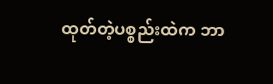ထုတ်တဲ့ပစ္စည်းထဲက ဘာ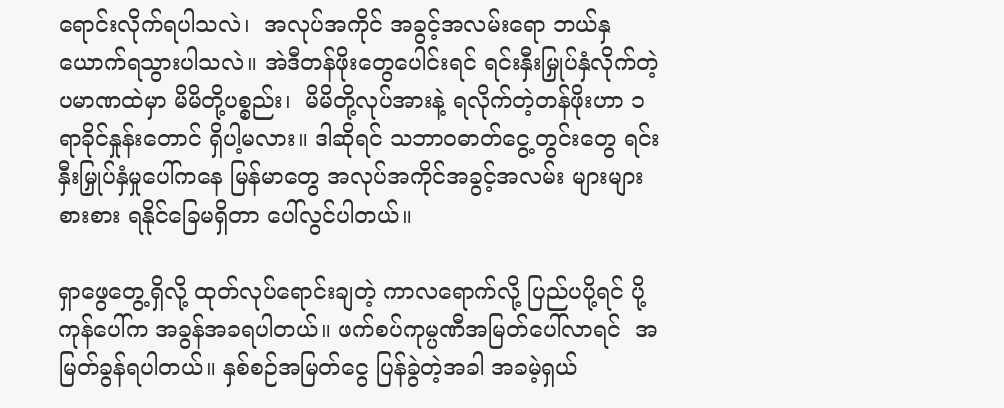ရောင်းလိုက်ရပါသလဲ၊  အလုပ်အကိုင် အခွင့်အလမ်းရော ဘယ်နှယောက်ရသွားပါသလဲ။ အဲဒီတန်ဖိုးတွေပေါင်းရင် ရင်းနှီးမြှုပ်နှံလိုက်တဲ့  ပမာဏထဲမှာ မိမိတို့ပစ္စည်း၊  မိမိတို့လုပ်အားနဲ့ ရလိုက်တဲ့တန်ဖိုးဟာ ၁ ရာခိုင်နှုန်းတောင် ရှိပါ့မလား။ ဒါဆိုရင် သဘာဝဓာတ်ငွေ့တွင်းတွေ ရင်းနှီးမြှုပ်နှံမှုပေါ်ကနေ မြန်မာတွေ အလုပ်အကိုင်အခွင့်အလမ်း များများစားစား ရနိုင်ခြေမရှိတာ ပေါ်လွင်ပါတယ်။

ရှာဖွေတွေ့ရှိလို့ ထုတ်လုပ်ရောင်းချတဲ့ ကာလရောက်လို့ ပြည်ပပို့ရင် ပို့ကုန်ပေါ်က အခွန်အခရပါတယ်။ ဖက်စပ်ကုမ္ပဏီအမြတ်ပေါ်လာရင်  အမြတ်ခွန်ရပါတယ်။ နှစ်စဉ်အမြတ်ငွေ ပြန်ခွဲတဲ့အခါ အခမဲ့ရှယ်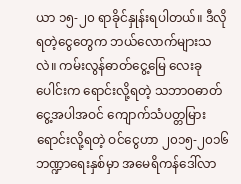ယာ ၁၅-၂၀ ရာခိုင်နှုန်းရပါတယ်။ ဒီလိုရတဲ့ငွေတွေက ဘယ်လောက်များသလဲ။ ကမ်းလွန်ဓာတ်ငွေ့မြေ လေးခုပေါင်းက ရောင်းလို့ရတဲ့ သဘာဝဓာတ်ငွေ့အပါအဝင် ကျောက်သံပတ္တမြား ရောင်းလို့ရတဲ့ ဝင်ငွေဟာ ၂၀၁၅-၂၀၁၆ ဘဏ္ဍာရေးနှစ်မှာ အမေရိကန်ဒေါ်လာ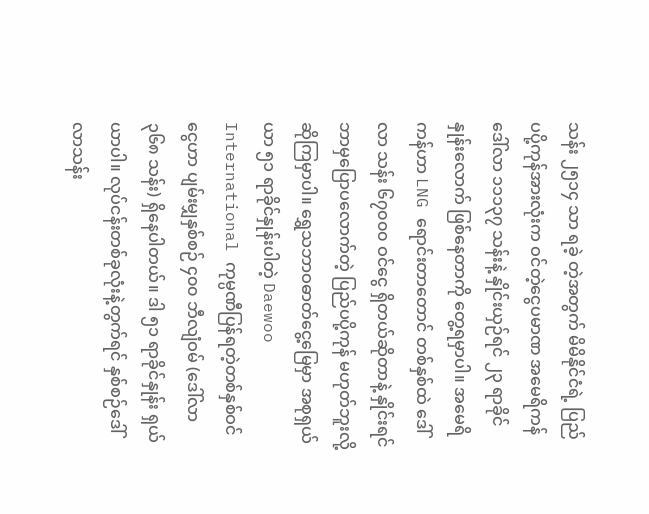သန်း ၂၅၁၄ သာ ရခဲ့ တဲ့အတွက် မိမိနိုင်ငံရဲ့ ပြည်ပပို့ကုန်အားလုံးက ဝင်တဲ့ငွေပမာဏ အမေရိကန်ဒေါ်လာ ၁၁၁၃၇ သန်းနဲ့ နှိုင်းယှဉ်ရင် ၂၃ ရာခိုင်နှုန်းလောက် ဖြစ်နေတာကို တွေ့ရမှာပါ။ အမေရိကန်ဟာ LNG ရောင်းတာတောင် တစ်နှစ်ထဲ ဒေါ်လာ သန်း ၆၇၀၀၀ ဝင်ငွေ ရှိတယ်ဆိုတာနဲ့ နှိုင်းရင် ဘာမှပြောပလောက်တဲ့ ပြည်ပပို့ကုန် မဟုတ်ဘူးလို့ ဆိုကြမှာပါ။ ရွှေသဘာဝဓာတ်ငွေ့မြေမှာ အစုရှယ်ယာ ၅၁ ရာခိုင်နှုန်းပါတဲ့ Daewoo International ကုမ္ပဏီပြန်ရတဲ့တစ်နှစ်ဝင်ငွေဟာ ပျမ်းမျှနှစ်စဉ် ၄၀၀ ဘီလျံဝမ် (ဒေါ်လာ ၃၆၈ သန်း) ရှိနေပါတယ်။ ဒါ ၅၁ ရာခိုင်နှုန်း ရှယ်ယာပါ။ လုပ်ငန်းတစ်ခုလုံးနဲ့တွက်ရင် နှစ်စဉ်ဒေါ်လာသန်း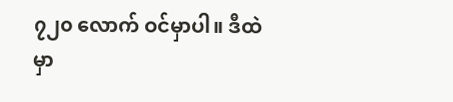၇၂၀ လောက် ဝင်မှာပါ။ ဒီထဲမှာ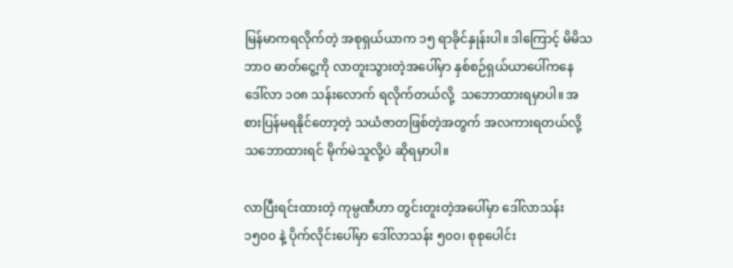မြန်မာကရလိုက်တဲ့ အစုရှယ်ယာက ၁၅ ရာခိုင်နှုန်းပါ။ ဒါကြောင့် မိမိသဘာဝ ဓာတ်ငွေ့ကို လာတူးသွားတဲ့အပေါ်မှာ နှစ်စဉ်ရှယ်ယာပေါ်ကနေ ဒေါ်လာ ၁၀၈ သန်းလောက် ရလိုက်တယ်လို့  သဘောထားရမှာပါ။ အစားပြန်မရနိုင်တော့တဲ့ သယံဇာတဖြစ်တဲ့အတွက် အလကားရတယ်လို့ သဘောထားရင် မိုက်မဲသူလို့ပဲ ဆိုရမှာပါ။

လာပြီးရင်းထားတဲ့ ကုမ္ပဏီဟာ တွင်းတူးတဲ့အပေါ်မှာ ဒေါ်လာသန်း ၁၅၀၀ နဲ့ ပိုက်လိုင်းပေါ်မှာ ဒေါ်လာသန်း ၅၀၀၊ စုစုပေါင်း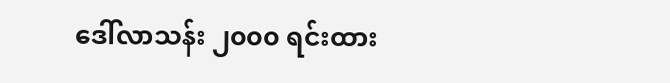ဒေါ်လာသန်း ၂၀၀၀ ရင်းထား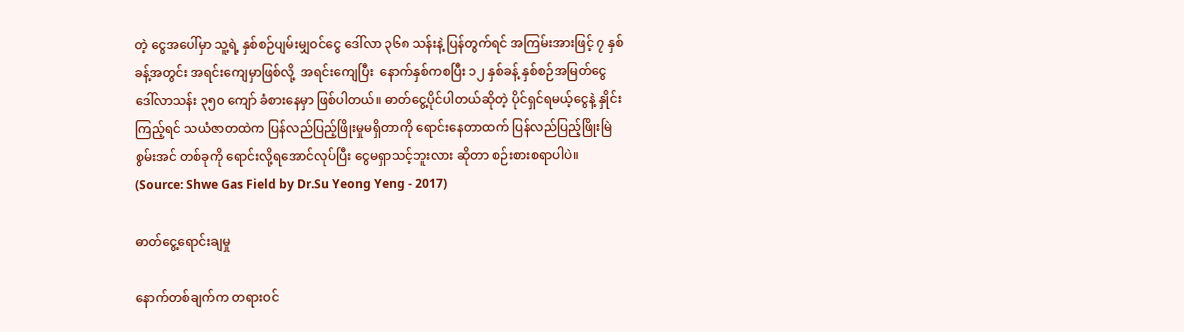တဲ့ ငွေအပေါ်မှာ သူ့ရဲ့ နှစ်စဉ်ပျမ်းမျှဝင်ငွေ ဒေါ်လာ ၃၆၈ သန်းနဲ့ ပြန်တွက်ရင် အကြမ်းအားဖြင့် ၇ နှစ်ခန့်အတွင်း အရင်းကျေမှာဖြစ်လို့  အရင်းကျေပြီး  နောက်နှစ်ကစပြီး ၁၂ နှစ်ခန့် နှစ်စဉ်အမြတ်ငွေ ဒေါ်လာသန်း ၃၅၀ ကျော် ခံစားနေမှာ ဖြစ်ပါတယ်။ ဓာတ်ငွေ့ပိုင်ပါတယ်ဆိုတဲ့ ပိုင်ရှင်ရမယ့်ငွေနဲ့ နှိုင်းကြည့်ရင် သယံဇာတထဲက ပြန်လည်ပြည့်ဖြိုးမှုမရှိတာကို ရောင်းနေတာထက် ပြန်လည်ပြည့်ဖြိုးမြဲ စွမ်းအင် တစ်ခုကို ရောင်းလို့ရအောင်လုပ်ပြီး ငွေမရှာသင့်ဘူးလား ဆိုတာ စဉ်းစားစရာပါပဲ။ (Source: Shwe Gas Field by Dr.Su Yeong Yeng - 2017)

ဓာတ်ငွေ့ရောင်းချမှု

နောက်တစ်ချက်က တရားဝင်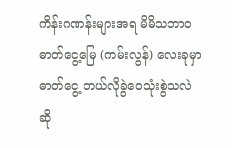ကိန်းဂဏန်းများအရ မိမိသဘာဝ ဓာတ်ငွေ့မြေ (ကမ်းလွန်) လေးခုမှာ ဓာတ်ငွေ့ ဘယ်လိုခွဲဝေသုံးစွဲသလဲ ဆို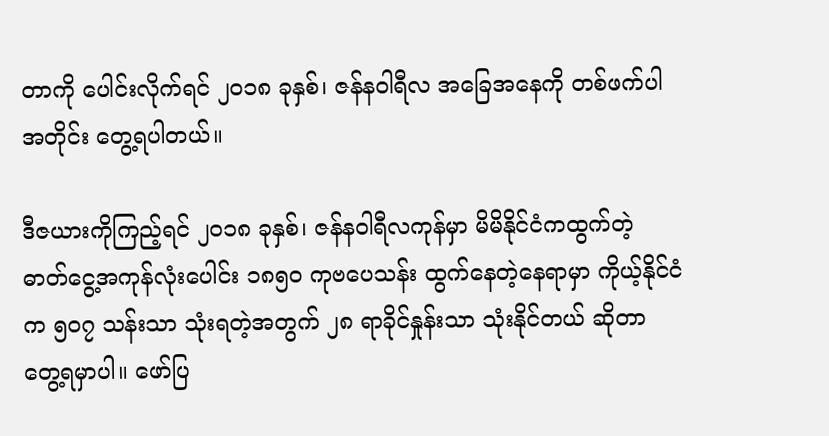တာကို ပေါင်းလိုက်ရင် ၂၀၁၈ ခုနှစ်၊ ဇန်နဝါရီလ အခြေအနေကို တစ်ဖက်ပါအတိုင်း တွေ့ရပါတယ်။

ဒီဇယားကိုကြည့်ရင် ၂၀၁၈ ခုနှစ်၊ ဇန်နဝါရီလကုန်မှာ မိမိနိုင်ငံကထွက်တဲ့ ဓာတ်ငွေ့အကုန်လုံးပေါင်း ၁၈၅၀ ကုဗပေသန်း ထွက်နေတဲ့နေရာမှာ ကိုယ့်နိုင်ငံက ၅၀၇ သန်းသာ သုံးရတဲ့အတွက် ၂၈ ရာခိုင်နှုန်းသာ သုံးနိုင်တယ် ဆိုတာ တွေ့ရမှာပါ။ ဖော်ပြ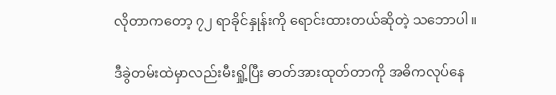လိုတာကတော့ ၇၂ ရာခိုင်နှုန်းကို ရောင်းထားတယ်ဆိုတဲ့ သဘောပါ။

ဒီခွဲတမ်းထဲမှာလည်းမီးရှို့ပြီး ဓာတ်အားထုတ်တာကို အဓိကလုပ်နေ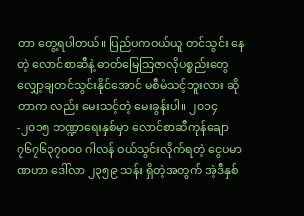တာ တွေ့ရပါတယ်။ ပြည်ပကဝယ်ယူ တင်သွင်း နေတဲ့ လောင်စာဆီနဲ့ ဓာတ်မြေသြဇာလိုပစ္စည်းတွေ လျှော့ချတင်သွင်းနိုင်အောင် မစီမံသင့်ဘူးလား ဆိုတာက လည်း မေးသင့်တဲ့ မေးခွန်းပါ။ ၂၀၁၄-၂၀၁၅ ဘဏ္ဍာရေးနှစ်မှာ လောင်စာဆီကုန်ချော ၇၆၇၆၃၇၀၀၀ ဂါလန် ဝယ်သွင်းလိုက်ရတဲ့ ငွေပမာဏဟာ ဒေါ်လာ ၂၃၅၉ သန်း ရှိတဲ့အတွက် အဲ့ဒီနှစ်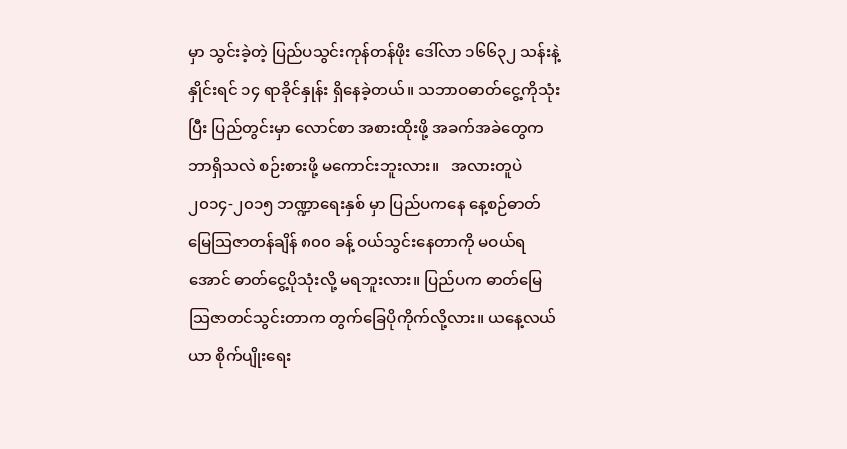မှာ သွင်းခဲ့တဲ့ ပြည်ပသွင်းကုန်တန်ဖိုး ဒေါ်လာ ၁၆၆၃၂ သန်းနဲ့ နှိုင်းရင် ၁၄ ရာခိုင်နှုန်း ရှိနေခဲ့တယ်။ သဘာဝဓာတ်ငွေ့ကိုသုံးပြီး ပြည်တွင်းမှာ လောင်စာ အစားထိုးဖို့ အခက်အခဲတွေက ဘာရှိသလဲ စဉ်းစားဖို့ မကောင်းဘူးလား။   အလားတူပဲ ၂၀၁၄-၂၀၁၅ ဘဏ္ဍာရေးနှစ် မှာ ပြည်ပကနေ နေ့စဉ်ဓာတ်မြေသြဇာတန်ချိန် ၈၀၀ ခန့် ဝယ်သွင်းနေတာကို မဝယ်ရအောင် ဓာတ်ငွေ့ပိုသုံးလို့ မရဘူးလား။ ပြည်ပက ဓာတ်မြေသြဇာတင်သွင်းတာက တွက်ခြေပိုကိုက်လို့လား။ ယနေ့လယ်ယာ စိုက်ပျိုးရေး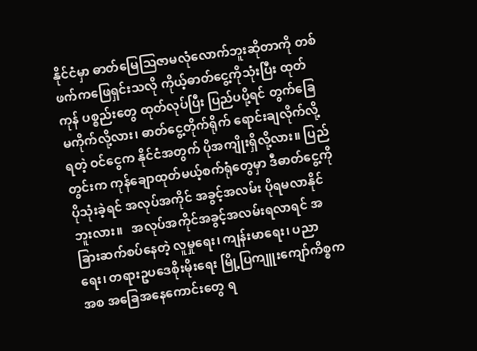နိုင်ငံမှာ ဓာတ်မြေသြဇာမလုံလောက်ဘူးဆိုတာကို တစ်ဖက်ကဖြေရှင်းသလို ကိုယ့်ဓာတ်ငွေ့ကိုသုံးပြီး ထုတ်ကုန် ပစ္စည်းတွေ ထုတ်လုပ်ပြီး ပြည်ပပို့ရင် တွက်ခြေမကိုက်လို့လား၊ ဓာတ်ငွေ့တိုက်ရိုက် ရောင်းချလိုက်လို့ရတဲ့ ဝင်ငွေက နိုင်ငံအတွက် ပိုအကျိုးရှိလို့လား။ ပြည်တွင်းက ကုန်ချောထုတ်မယ့်စက်ရုံတွေမှာ ဒီဓာတ်ငွေ့ကို ပိုသုံးခဲ့ရင် အလုပ်အကိုင် အခွင့်အလမ်း ပိုရမလာနိုင်ဘူးလား။   အလုပ်အကိုင်အခွင့်အလမ်းရလာရင် အခြားဆက်စပ်နေတဲ့ လူမှုရေး၊ ကျန်းမာရေး၊ ပညာရေး၊ တရားဥပဒေစိုးမိုးရေး မြို့ပြကျူးကျော်ကိစ္စကအစ အခြေအနေကောင်းတွေ ရ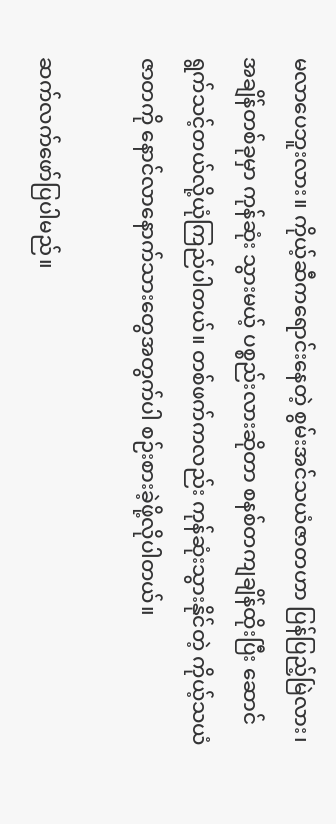မလာပေဘူးလား။ ကိုယ့်ဆီကရောင်းနေတဲ့ စွမ်းအင်သယံဇာတဟာ ပြန်ပြည့်မြဲလား၊ အချိန်တစ်ခုမှာ ကုန်ဆုံး သွားမယ့် ပစ္စည်းလားဆိုတာ စနစ်တကျချိန်ထိုးပြီး ဆောင်ရွက်သင့်တယ်လို့ယုံကြည်ပါတယ်။ တစ်ဖက်ကလည်း ကုန်ဆုံးသွားနိုင်တဲ့ ကိုယ့်သယံဇာတကို နောင်လာနောက်သားတွေအတွက်ပါ စဉ်းစားခဲ့ဖို့လိုပါတယ်။

ဆက်လက်ဖော်ပြပါမည်။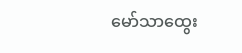မော်သာထွေး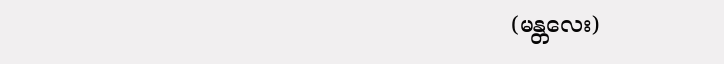(မန္တလေး)